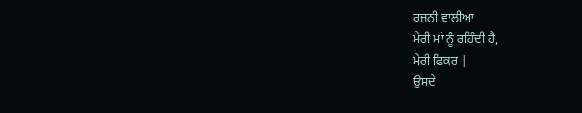ਰਜਨੀ ਵਾਲੀਆ
ਮੇਰੀ ਮਾਂ ਨੂੰ ਰਹਿੰਦੀ ਹੈ,
ਮੇਰੀ ਫਿਕਰ |
ਉਸਦੇ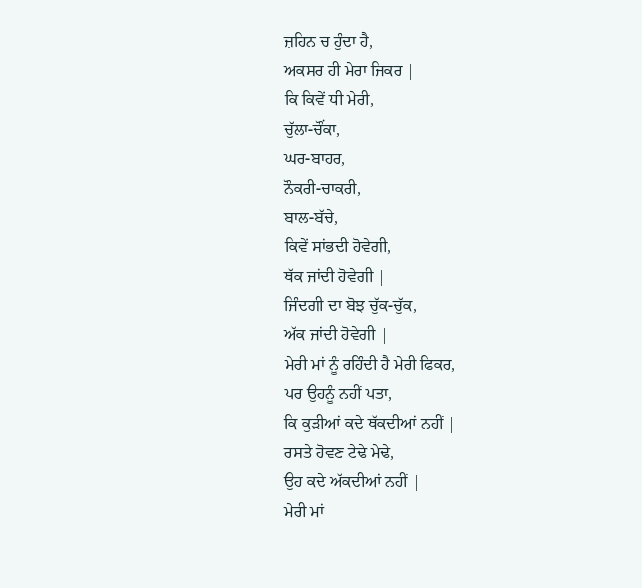ਜ਼ਹਿਨ ਚ ਹੁੰਦਾ ਹੈ,
ਅਕਸਰ ਹੀ ਮੇਰਾ ਜਿਕਰ |
ਕਿ ਕਿਵੇਂ ਧੀ ਮੇਰੀ,
ਚੁੱਲਾ-ਚੌਂਕਾ,
ਘਰ-ਬਾਹਰ,
ਨੌਕਰੀ-ਚਾਕਰੀ,
ਬਾਲ-ਬੱਚੇ,
ਕਿਵੇਂ ਸਾਂਭਦੀ ਹੋਵੇਗੀ,
ਥੱਕ ਜਾਂਦੀ ਹੋਵੇਗੀ |
ਜਿੰਦਗੀ ਦਾ ਬੋਝ ਚੁੱਕ-ਚੁੱਕ,
ਅੱਕ ਜਾਂਦੀ ਹੋਵੇਗੀ |
ਮੇਰੀ ਮਾਂ ਨੂੰ ਰਹਿੰਦੀ ਹੈ ਮੇਰੀ ਫਿਕਰ,
ਪਰ ਉਹਨੂੰ ਨਹੀਂ ਪਤਾ,
ਕਿ ਕੁੜੀਆਂ ਕਦੇ ਥੱਕਦੀਆਂ ਨਹੀਂ |
ਰਸਤੇ ਹੋਵਣ ਟੇਢੇ ਮੇਢੇ,
ਉਹ ਕਦੇ ਅੱਕਦੀਆਂ ਨਹੀਂ |
ਮੇਰੀ ਮਾਂ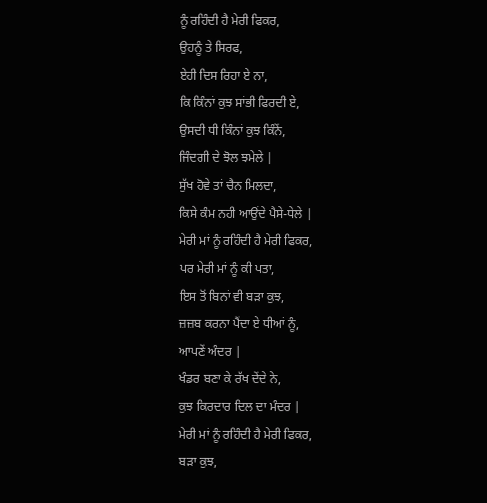ਨੂੰ ਰਹਿੰਦੀ ਹੈ ਮੇਰੀ ਫਿਕਰ,
ਉਹਨੂੰ ਤੇ ਸਿਰਫ,
ਏਹੀ ਦਿਸ ਰਿਹਾ ਏ ਨਾ,
ਕਿ ਕਿੰਨਾਂ ਕੁਝ ਸਾਂਭੀ ਫਿਰਦੀ ਏ,
ਉਸਦੀ ਧੀ ਕਿੰਨਾਂ ਕੁਝ ਕਿੰਨੇਂ,
ਜਿੰਦਗੀ ਦੇ ਝੋਲ ਝਮੇਲੇ |
ਸੁੱਖ ਹੋਵੇ ਤਾਂ ਚੈਨ ਮਿਲਦਾ,
ਕਿਸੇ ਕੰਮ ਨਹੀ ਆਉਂਦੇ ਪੈਸੇ-ਧੇਲੇ |
ਮੇਰੀ ਮਾਂ ਨੂੰ ਰਹਿੰਦੀ ਹੈ ਮੇਰੀ ਫਿਕਰ,
ਪਰ ਮੇਰੀ ਮਾਂ ਨੂੰ ਕੀ ਪਤਾ,
ਇਸ ਤੋਂ ਬਿਨਾਂ ਵੀ ਬੜਾ ਕੁਝ,
ਜ਼ਜ਼ਬ ਕਰਨਾ ਪੈਂਦਾ ਏ ਧੀਆਂ ਨੂੰ,
ਆਪਣੇਂ ਅੰਦਰ |
ਖੰਡਰ ਬਣਾ ਕੇ ਰੱਖ ਦੇਂਦੇ ਨੇ,
ਕੁਝ ਕਿਰਦਾਰ ਦਿਲ ਦਾ ਮੰਦਰ |
ਮੇਰੀ ਮਾਂ ਨੂੰ ਰਹਿੰਦੀ ਹੈ ਮੇਰੀ ਫਿਕਰ,
ਬੜਾ ਕੁਝ,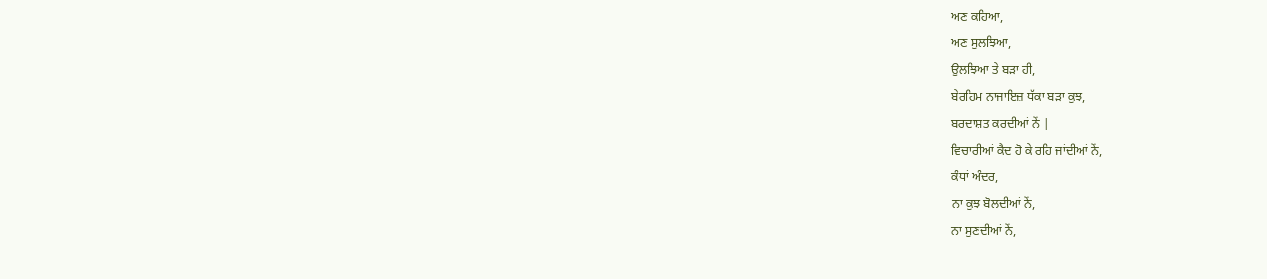ਅਣ ਕਹਿਆ,
ਅਣ ਸੁਲਝਿਆ,
ਉਲਝਿਆ ਤੇ ਬੜਾ ਹੀ,
ਬੇਰਹਿਮ ਨਾਜਾਇਜ਼ ਧੱਕਾ ਬੜਾ ਕੁਝ,
ਬਰਦਾਸ਼ਤ ਕਰਦੀਆਂ ਨੇਂ |
ਵਿਚਾਰੀਆਂ ਕੈਦ ਹੋ ਕੇ ਰਹਿ ਜਾਂਦੀਆਂ ਨੇਂ,
ਕੰਧਾਂ ਅੰਦਰ,
ਨਾ ਕੁਝ ਬੋਲਦੀਆਂ ਨੇਂ,
ਨਾ ਸੁਣਦੀਆਂ ਨੇਂ,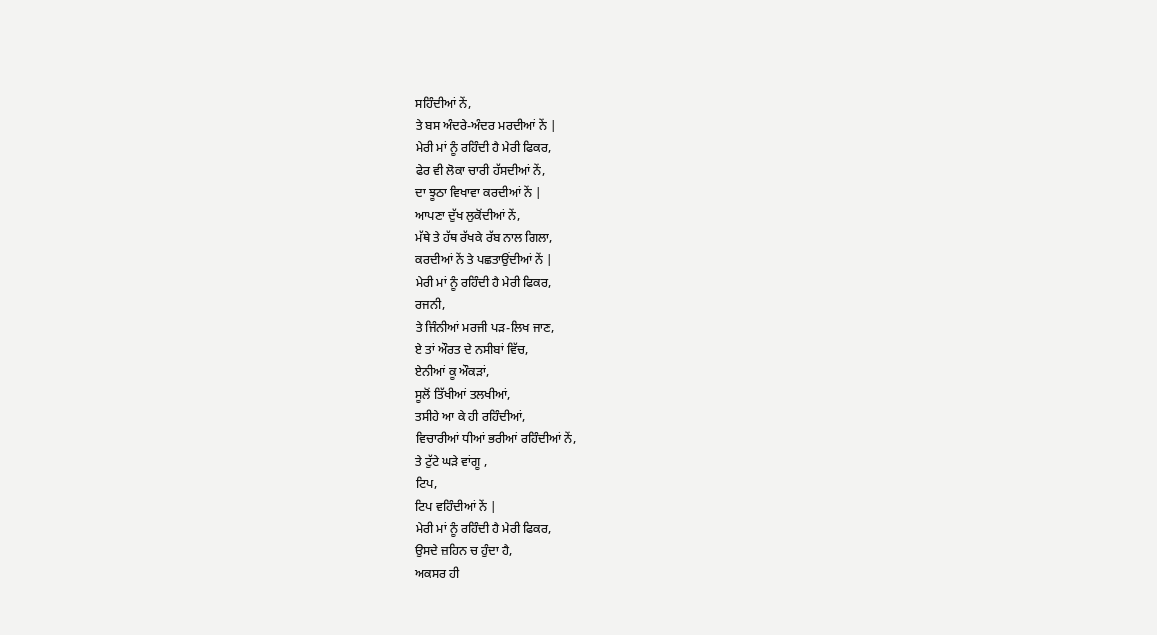ਸਹਿੰਦੀਆਂ ਨੇਂ,
ਤੇ ਬਸ ਅੰਦਰੇ-ਅੰਦਰ ਮਰਦੀਆਂ ਨੇਂ |
ਮੇਰੀ ਮਾਂ ਨੂੰ ਰਹਿੰਦੀ ਹੈ ਮੇਰੀ ਫਿਕਰ,
ਫੇਰ ਵੀ ਲੋਕਾ ਚਾਰੀ ਹੱਸਦੀਆਂ ਨੇਂ,
ਦਾ ਝੂਠਾ ਵਿਖਾਵਾ ਕਰਦੀਆਂ ਨੇਂ |
ਆਪਣਾ ਦੁੱਖ ਲੁਕੋਂਦੀਆਂ ਨੇਂ,
ਮੱਥੇ ਤੇ ਹੱਥ ਰੱਖਕੇ ਰੱਬ ਨਾਲ ਗਿਲਾ,
ਕਰਦੀਆਂ ਨੇਂ ਤੇ ਪਛਤਾਉਂਦੀਆਂ ਨੇਂ |
ਮੇਰੀ ਮਾਂ ਨੂੰ ਰਹਿੰਦੀ ਹੈ ਮੇਰੀ ਫਿਕਰ,
ਰਜਨੀ,
ਤੇ ਜਿੰਨੀਆਂ ਮਰਜੀ ਪੜ-ਲਿਖ ਜਾਣ,
ਏ ਤਾਂ ਔਰਤ ਦੇ ਨਸੀਬਾਂ ਵਿੱਚ,
ਏਨੀਆਂ ਕੂ ਔਕੜਾਂ,
ਸੂਲੋਂ ਤਿੱਖੀਆਂ ਤਲਖੀਆਂ,
ਤਸੀਹੇ ਆ ਕੇ ਹੀ ਰਹਿੰਦੀਆਂ,
ਵਿਚਾਰੀਆਂ ਧੀਆਂ ਭਰੀਆਂ ਰਹਿੰਦੀਆਂ ਨੇਂ,
ਤੇ ਟੁੱਟੇ ਘੜੇ ਵਾਂਗੂ ,
ਟਿਪ,
ਟਿਪ ਵਹਿੰਦੀਆਂ ਨੇਂ |
ਮੇਰੀ ਮਾਂ ਨੂੰ ਰਹਿੰਦੀ ਹੈ ਮੇਰੀ ਫਿਕਰ,
ਉਸਦੇ ਜ਼ਹਿਨ ਚ ਹੁੰਦਾ ਹੈ,
ਅਕਸਰ ਹੀ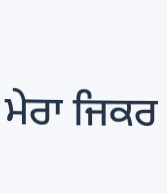ਮੇਰਾ ਜਿਕਰ